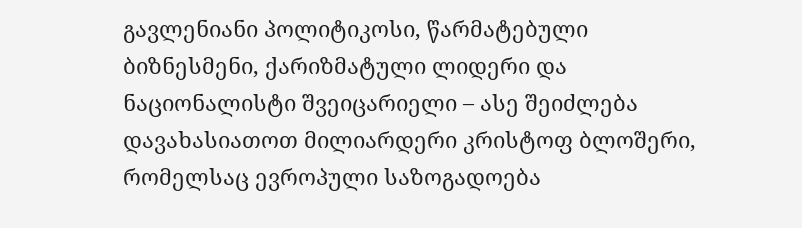გავლენიანი პოლიტიკოსი, წარმატებული ბიზნესმენი, ქარიზმატული ლიდერი და ნაციონალისტი შვეიცარიელი – ასე შეიძლება დავახასიათოთ მილიარდერი კრისტოფ ბლოშერი, რომელსაც ევროპული საზოგადოება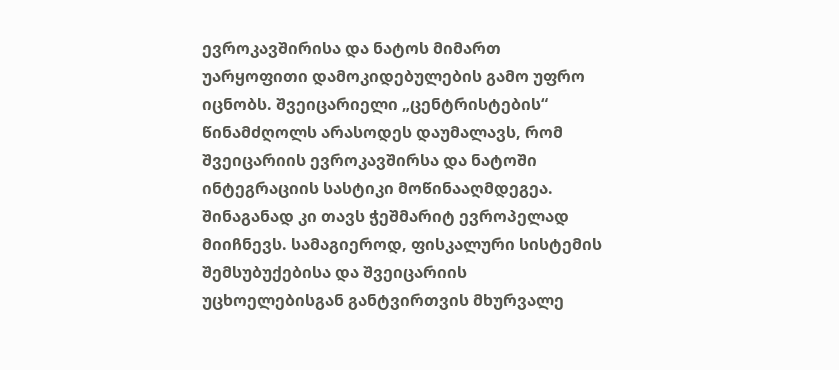ევროკავშირისა და ნატოს მიმართ უარყოფითი დამოკიდებულების გამო უფრო იცნობს. შვეიცარიელი „ცენტრისტების“ წინამძღოლს არასოდეს დაუმალავს, რომ შვეიცარიის ევროკავშირსა და ნატოში ინტეგრაციის სასტიკი მოწინააღმდეგეა. შინაგანად კი თავს ჭეშმარიტ ევროპელად მიიჩნევს. სამაგიეროდ, ფისკალური სისტემის შემსუბუქებისა და შვეიცარიის უცხოელებისგან განტვირთვის მხურვალე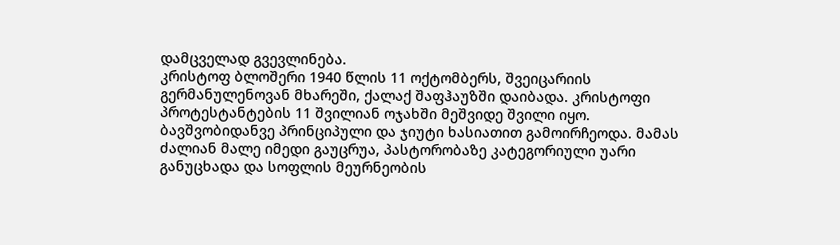დამცველად გვევლინება.
კრისტოფ ბლოშერი 1940 წლის 11 ოქტომბერს, შვეიცარიის გერმანულენოვან მხარეში, ქალაქ შაფჰაუზში დაიბადა. კრისტოფი პროტესტანტების 11 შვილიან ოჯახში მეშვიდე შვილი იყო.
ბავშვობიდანვე პრინციპული და ჯიუტი ხასიათით გამოირჩეოდა. მამას ძალიან მალე იმედი გაუცრუა, პასტორობაზე კატეგორიული უარი განუცხადა და სოფლის მეურნეობის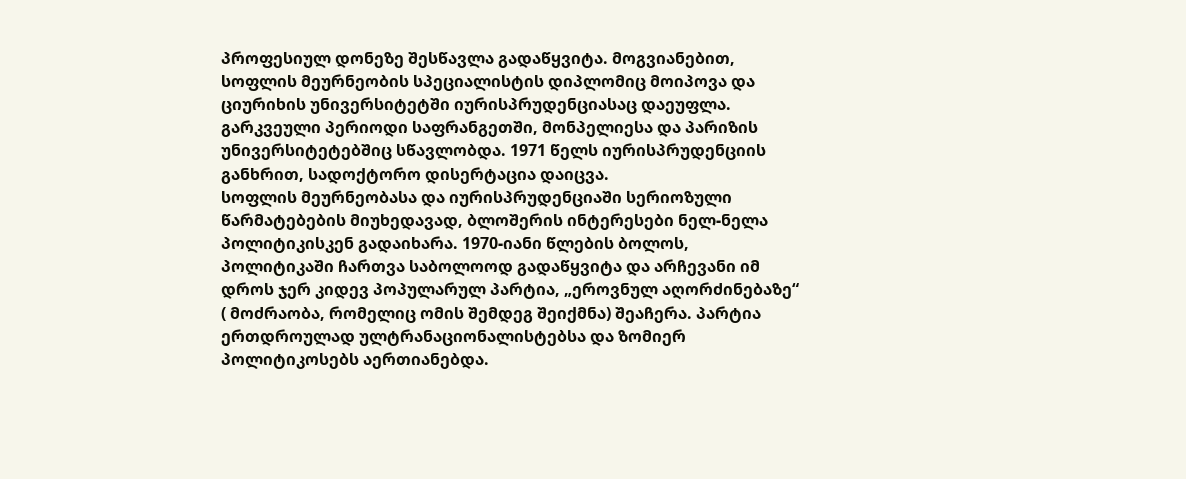პროფესიულ დონეზე შესწავლა გადაწყვიტა. მოგვიანებით, სოფლის მეურნეობის სპეციალისტის დიპლომიც მოიპოვა და ციურიხის უნივერსიტეტში იურისპრუდენციასაც დაეუფლა. გარკვეული პერიოდი საფრანგეთში, მონპელიესა და პარიზის უნივერსიტეტებშიც სწავლობდა. 1971 წელს იურისპრუდენციის განხრით, სადოქტორო დისერტაცია დაიცვა.
სოფლის მეურნეობასა და იურისპრუდენციაში სერიოზული წარმატებების მიუხედავად, ბლოშერის ინტერესები ნელ-ნელა პოლიტიკისკენ გადაიხარა. 1970-იანი წლების ბოლოს, პოლიტიკაში ჩართვა საბოლოოდ გადაწყვიტა და არჩევანი იმ დროს ჯერ კიდევ პოპულარულ პარტია, „ეროვნულ აღორძინებაზე“ ( მოძრაობა, რომელიც ომის შემდეგ შეიქმნა) შეაჩერა. პარტია ერთდროულად ულტრანაციონალისტებსა და ზომიერ პოლიტიკოსებს აერთიანებდა.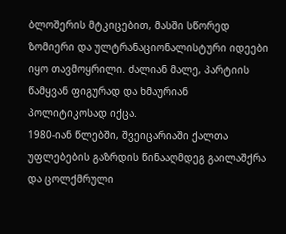ბლოშერის მტკიცებით, მასში სწორედ ზომიერი და ულტრანაციონალისტური იდეები იყო თავმოყრილი. ძალიან მალე, პარტიის წამყვან ფიგურად და ხმაურიან პოლიტიკოსად იქცა.
1980-იან წლებში, შვეიცარიაში ქალთა უფლებების გაზრდის წინააღმდეგ გაილაშქრა და ცოლქმრული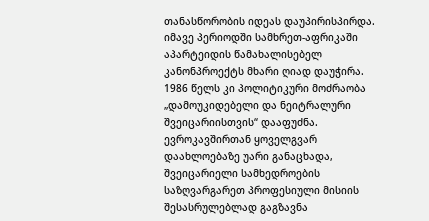თანასწორობის იდეას დაუპირისპირდა. იმავე პერიოდში სამხრეთ-აფრიკაში აპარტეიდის წამახალისებელ კანონპროექტს მხარი ღიად დაუჭირა.
1986 წელს კი პოლიტიკური მოძრაობა „დამოუკიდებელი და ნეიტრალური შვეიცარიისთვის“ დააფუძნა. ევროკავშირთან ყოველგვარ დაახლოებაზე უარი განაცხადა, შვეიცარიელი სამხედროების საზღვარგარეთ პროფესიული მისიის შესასრულებლად გაგზავნა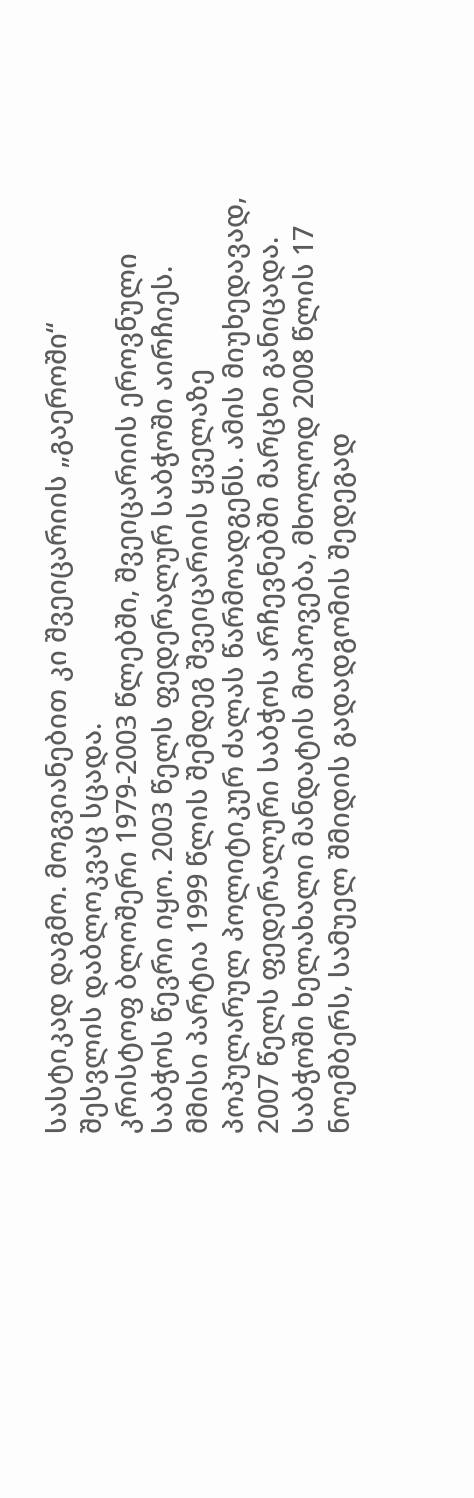სასტიკად დაგმო. მოგვიანებით კი შვეიცარიის „გაეროში“ შესვლის დაბლოკვაც სცადა.
კრისტოფ ბლოშერი 1979-2003 წლებში, შვეიცარიის ეროვნული საბჭოს წევრი იყო. 2003 წელს ფედერალურ საბჭოში აირჩიეს. მმისი პარტია 1999 წლის შემდეგ შვეიცარიის ყველაზე პოპულარულ პოლიტიკურ ძალას წარმოადგენს. ამის მიუხედავად, 2007 წელს ფედერალური საბჭოს არჩევნებში მარცხი განიცადა. საბჭოში ხელახალი მანდატის მოპოვება, მხოლოდ 2008 წლის 17 ნოემბერს, სამუელ შმიდის გადადგომის შედეგად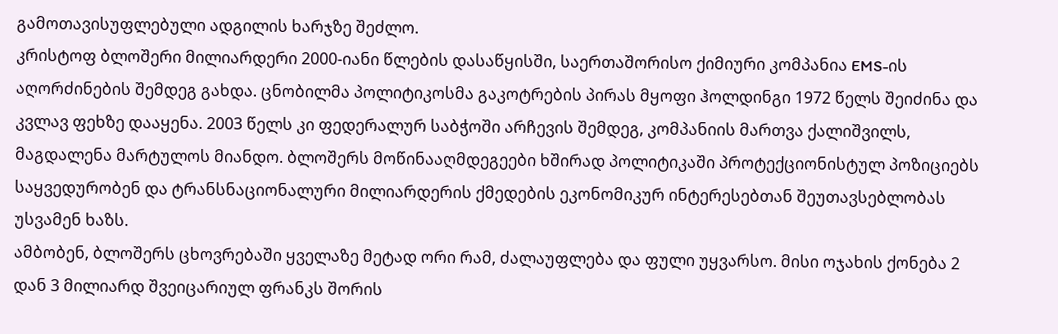გამოთავისუფლებული ადგილის ხარჯზე შეძლო.
კრისტოფ ბლოშერი მილიარდერი 2000-იანი წლების დასაწყისში, საერთაშორისო ქიმიური კომპანია EMS-ის აღორძინების შემდეგ გახდა. ცნობილმა პოლიტიკოსმა გაკოტრების პირას მყოფი ჰოლდინგი 1972 წელს შეიძინა და კვლავ ფეხზე დააყენა. 2003 წელს კი ფედერალურ საბჭოში არჩევის შემდეგ, კომპანიის მართვა ქალიშვილს, მაგდალენა მარტულოს მიანდო. ბლოშერს მოწინააღმდეგეები ხშირად პოლიტიკაში პროტექციონისტულ პოზიციებს საყვედურობენ და ტრანსნაციონალური მილიარდერის ქმედების ეკონომიკურ ინტერესებთან შეუთავსებლობას უსვამენ ხაზს.
ამბობენ, ბლოშერს ცხოვრებაში ყველაზე მეტად ორი რამ, ძალაუფლება და ფული უყვარსო. მისი ოჯახის ქონება 2 დან 3 მილიარდ შვეიცარიულ ფრანკს შორის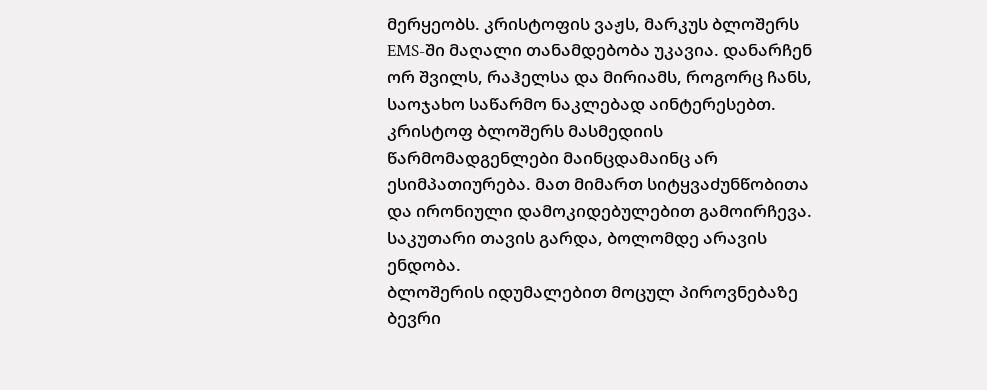მერყეობს. კრისტოფის ვაჟს, მარკუს ბლოშერს EMS-ში მაღალი თანამდებობა უკავია. დანარჩენ ორ შვილს, რაჰელსა და მირიამს, როგორც ჩანს, საოჯახო საწარმო ნაკლებად აინტერესებთ.
კრისტოფ ბლოშერს მასმედიის წარმომადგენლები მაინცდამაინც არ ესიმპათიურება. მათ მიმართ სიტყვაძუნწობითა და ირონიული დამოკიდებულებით გამოირჩევა. საკუთარი თავის გარდა, ბოლომდე არავის ენდობა.
ბლოშერის იდუმალებით მოცულ პიროვნებაზე ბევრი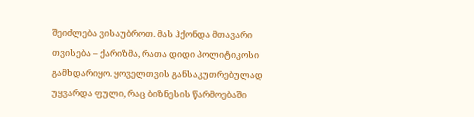შეიძლება ვისაუბროთ. მას ჰქონდა მთავარი თვისება – ქარიზმა, რათა დიდი პოლიტიკოსი გამხდარიყო. ყოველთვის განსაკუთრებულად უყვარდა ფული, რაც ბიზნესის წარმოებაში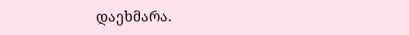დაეხმარა.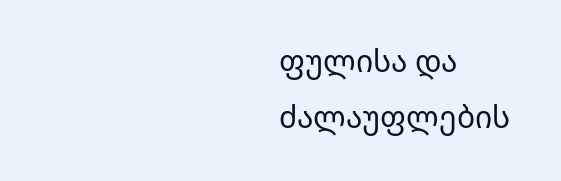ფულისა და ძალაუფლების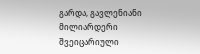გარდა, გავლენიანი მილიარდერი შვეიცარიული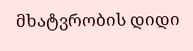მხატვრობის დიდი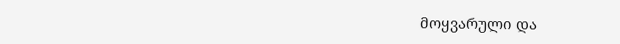მოყვარული და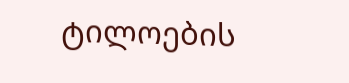ტილოების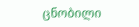ცნობილი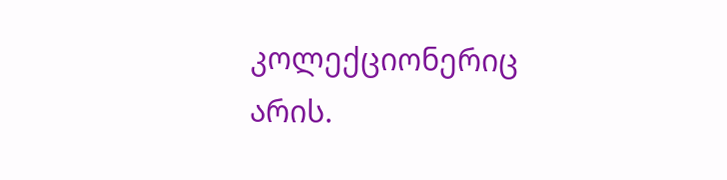კოლექციონერიც არის.